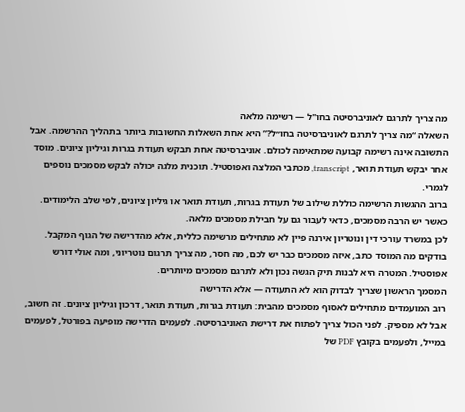מה צריך לתרגם לאוניברסיטה בחו"ל — רשימה מלאה
השאלה “מה צריך לתרגם לאוניברסיטה בחו״ל?” היא אחת השאלות החשובות ביותר בתהליך ההרשמה. אבל התשובה אינה רשימה קבועה שמתאימה לכולם. אוניברסיטה אחת תבקש תעודת בגרות וגיליון ציונים. מוסד אחר יבקש תעודת תואר, transcript, מכתבי המלצה ואפוסטיל. תוכנית מלגה יכולה לבקש מסמכים נוספים לגמרי.
ברוב ההגשות הרשימה כוללת שילוב של תעודת בגרות, תעודת תואר או גיליון ציונים, לפי שלב הלימודים. כאשר יש הרבה מסמכים, כדאי לעבור גם על חבילת מסמכים מלאה.
לכן במשרד עורכי דין ונוטריון אירנה פיין לא מתחילים מרשימה כללית, אלא מהדרישה של הגוף המקבל. בודקים מה המוסד כתב, איזה מסמכים כבר יש לכם, מה חסר, מה צריך תרגום נוטריוני, ומה אולי דורש אפוסטיל. המטרה היא לבנות תיק הגשה נכון ולא לתרגם מסמכים מיותרים.
המסמך הראשון שצריך לבדוק הוא לא התעודה — אלא הדרישה
רוב המועמדים מתחילים לאסוף מסמכים מהבית: תעודת בגרות, תעודת תואר, דרכון וגיליון ציונים. זה חשוב, אבל לא מספיק. לפני הכול צריך לפתוח את דרישת האוניברסיטה. לפעמים הדרישה מופיעה בפורטל, לפעמים במייל, ולפעמים בקובץ PDF של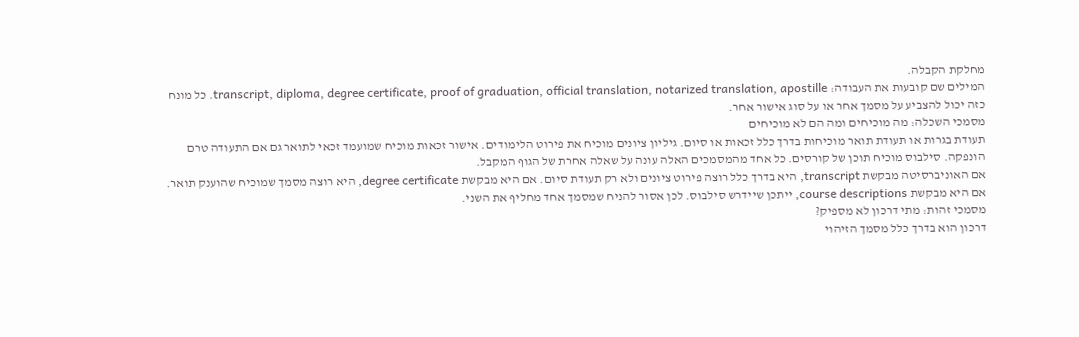מחלקת הקבלה.
המילים שם קובעות את העבודה: transcript, diploma, degree certificate, proof of graduation, official translation, notarized translation, apostille. כל מונח כזה יכול להצביע על מסמך אחר או על סוג אישור אחר.
מסמכי השכלה: מה מוכיחים ומה הם לא מוכיחים
תעודת בגרות או תעודת תואר מוכיחות בדרך כלל זכאות או סיום. גיליון ציונים מוכיח את פירוט הלימודים. אישור זכאות מוכיח שמועמד זכאי לתואר גם אם התעודה טרם הונפקה. סילבוס מוכיח תוכן של קורסים. כל אחד מהמסמכים האלה עונה על שאלה אחרת של הגוף המקבל.
אם האוניברסיטה מבקשת transcript, היא בדרך כלל רוצה פירוט ציונים ולא רק תעודת סיום. אם היא מבקשת degree certificate, היא רוצה מסמך שמוכיח שהוענק תואר. אם היא מבקשת course descriptions, ייתכן שיידרש סילבוס. לכן אסור להניח שמסמך אחד מחליף את השני.
מסמכי זהות: מתי דרכון לא מספיק?
דרכון הוא בדרך כלל מסמך הזיהוי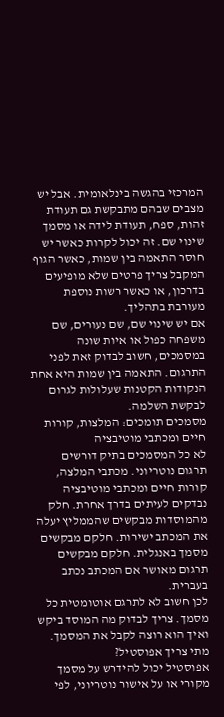המרכזי בהגשה בינלאומית. אבל יש מצבים שבהם מתבקשת גם תעודת זהות, ספח, תעודת לידה או מסמך שינוי שם. זה יכול לקרות כאשר יש חוסר התאמה בין שמות, כאשר הגוף המקבל צריך פרטים שלא מופיעים בדרכון, או כאשר רשות נוספת מעורבת בתהליך.
אם יש שינוי שם, שם נעורים, שם משפחה כפול או איות שונה במסמכים, חשוב לבדוק זאת לפני התרגום. התאמה בין שמות היא אחת הנקודות הקטנות שעלולות לגרום לבקשת השלמה.
מסמכים תומכים: המלצות, קורות חיים ומכתבי מוטיבציה
לא כל המסמכים בתיק דורשים תרגום נוטריוני. מכתבי המלצה, קורות חיים ומכתבי מוטיבציה נבדקים לעיתים בדרך אחרת. חלק מהמוסדות מבקשים שהממליץ יעלה את המכתב ישירות. חלקם מבקשים מסמך באנגלית. חלקם מבקשים תרגום מאושר אם המכתב נכתב בעברית.
לכן חשוב לא לתרגם אוטומטית כל מסמך. צריך לבדוק מה המוסד ביקש ואיך הוא רוצה לקבל את המסמך.
מתי צריך אפוסטיל?
אפוסטיל יכול להידרש על מסמך מקורי או על אישור נוטריוני, לפי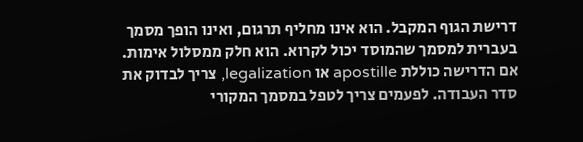דרישת הגוף המקבל. הוא אינו מחליף תרגום, ואינו הופך מסמך בעברית למסמך שהמוסד יכול לקרוא. הוא חלק ממסלול אימות.
אם הדרישה כוללת apostille או legalization, צריך לבדוק את סדר העבודה. לפעמים צריך לטפל במסמך המקורי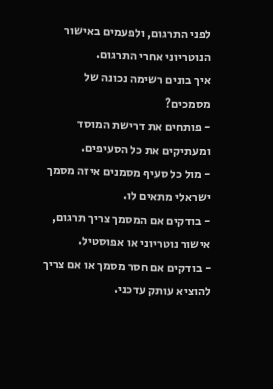לפני התרגום, ולפעמים באישור הנוטריוני אחרי התרגום.
איך בונים רשימה נכונה של מסמכים?
- פותחים את דרישת המוסד ומעתיקים את כל הסעיפים.
- מול כל סעיף מסמנים איזה מסמך ישראלי מתאים לו.
- בודקים אם המסמך צריך תרגום, אישור נוטריוני או אפוסטיל.
- בודקים אם חסר מסמך או אם צריך להוציא עותק עדכני.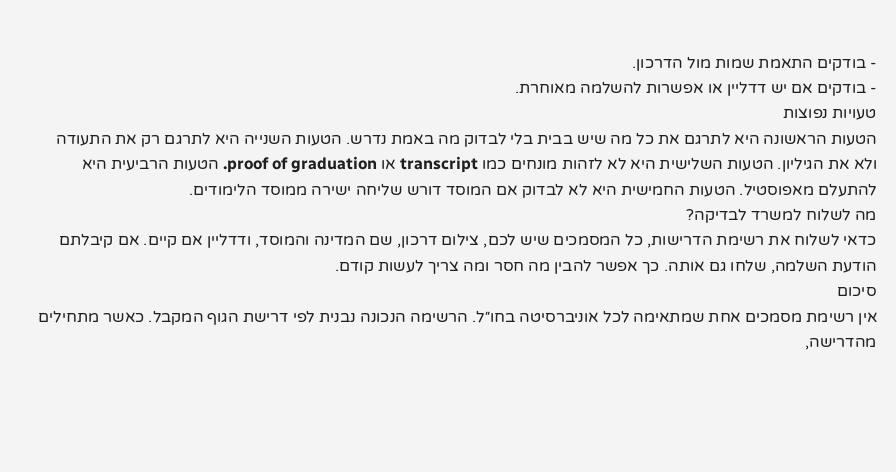- בודקים התאמת שמות מול הדרכון.
- בודקים אם יש דדליין או אפשרות להשלמה מאוחרת.
טעויות נפוצות
הטעות הראשונה היא לתרגם את כל מה שיש בבית בלי לבדוק מה באמת נדרש. הטעות השנייה היא לתרגם רק את התעודה ולא את הגיליון. הטעות השלישית היא לא לזהות מונחים כמו transcript או proof of graduation. הטעות הרביעית היא להתעלם מאפוסטיל. הטעות החמישית היא לא לבדוק אם המוסד דורש שליחה ישירה ממוסד הלימודים.
מה לשלוח למשרד לבדיקה?
כדאי לשלוח את רשימת הדרישות, כל המסמכים שיש לכם, צילום דרכון, שם המדינה והמוסד, ודדליין אם קיים. אם קיבלתם הודעת השלמה, שלחו גם אותה. כך אפשר להבין מה חסר ומה צריך לעשות קודם.
סיכום
אין רשימת מסמכים אחת שמתאימה לכל אוניברסיטה בחו״ל. הרשימה הנכונה נבנית לפי דרישת הגוף המקבל. כאשר מתחילים מהדרישה,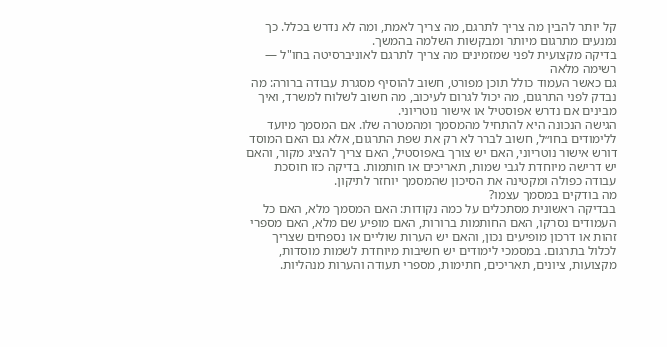קל יותר להבין מה צריך לתרגם, מה צריך לאמת, ומה לא נדרש בכלל. כך נמנעים מתרגום מיותר ומבקשות השלמה בהמשך.
בדיקה מקצועית לפני שמזמינים מה צריך לתרגם לאוניברסיטה בחו"ל — רשימה מלאה
גם כאשר העמוד כולל תוכן מפורט, חשוב להוסיף מסגרת עבודה ברורה: מה נבדק לפני התרגום, מה יכול לגרום לעיכוב, מה חשוב לשלוח למשרד, ואיך מבינים אם נדרש אפוסטיל או אישור נוטריוני.
הגישה הנכונה היא להתחיל מהמסמך ומהמטרה שלו. אם המסמך מיועד ללימודים בחו״ל, חשוב לברר לא רק את שפת התרגום, אלא גם האם המוסד דורש אישור נוטריוני, האם יש צורך באפוסטיל, האם צריך להציג מקור, והאם יש דרישה מיוחדת לגבי שמות, תאריכים או חותמות. בדיקה כזו חוסכת עבודה כפולה ומקטינה את הסיכון שהמסמך יוחזר לתיקון.
מה בודקים במסמך עצמו?
בבדיקה ראשונית מסתכלים על כמה נקודות: האם המסמך מלא, האם כל העמודים נסרקו, האם החותמות ברורות, האם מופיע שם מלא, האם מספרי זהות או דרכון מופיעים נכון, והאם יש הערות שוליים או נספחים שצריך לכלול בתרגום. במסמכי לימודים יש חשיבות מיוחדת לשמות מוסדות, מקצועות, ציונים, תאריכים, חתימות, מספרי תעודה והערות מנהליות.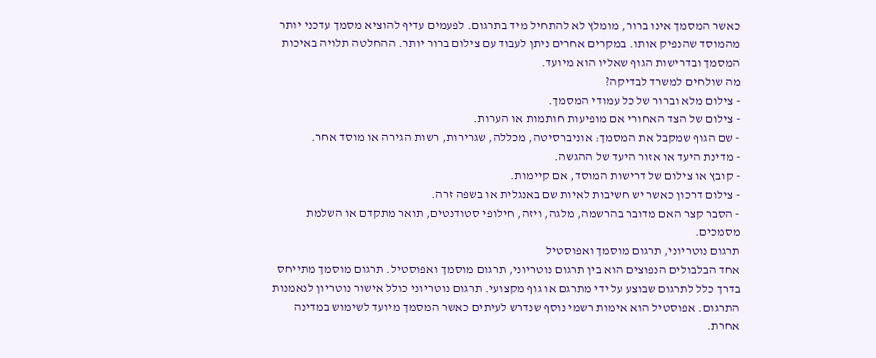כאשר המסמך אינו ברור, מומלץ לא להתחיל מיד בתרגום. לפעמים עדיף להוציא מסמך עדכני יותר מהמוסד שהנפיק אותו. במקרים אחרים ניתן לעבוד עם צילום ברור יותר. ההחלטה תלויה באיכות המסמך ובדרישות הגוף שאליו הוא מיועד.
מה שולחים למשרד לבדיקה?
- צילום מלא וברור של כל עמודי המסמך.
- צילום של הצד האחורי אם מופיעות חותמות או הערות.
- שם הגוף שמקבל את המסמך: אוניברסיטה, מכללה, שגרירות, רשות הגירה או מוסד אחר.
- מדינת היעד או אזור היעד של ההגשה.
- קובץ או צילום של דרישות המוסד, אם קיימות.
- צילום דרכון כאשר יש חשיבות לאיות שם באנגלית או בשפה זרה.
- הסבר קצר האם מדובר בהרשמה, מלגה, ויזה, חילופי סטודנטים, תואר מתקדם או השלמת מסמכים.
תרגום נוטריוני, תרגום מוסמך ואפוסטיל
אחד הבלבולים הנפוצים הוא בין תרגום נוטריוני, תרגום מוסמך ואפוסטיל. תרגום מוסמך מתייחס בדרך כלל לתרגום שבוצע על ידי מתרגם או גוף מקצועי. תרגום נוטריוני כולל אישור נוטריון לנאמנות התרגום. אפוסטיל הוא אימות רשמי נוסף שנדרש לעיתים כאשר המסמך מיועד לשימוש במדינה אחרת.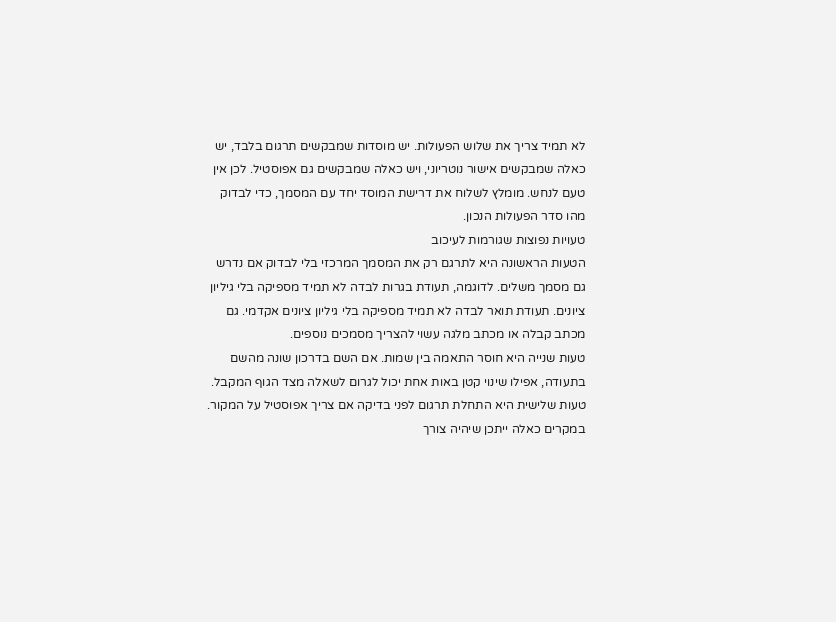לא תמיד צריך את שלוש הפעולות. יש מוסדות שמבקשים תרגום בלבד, יש כאלה שמבקשים אישור נוטריוני, ויש כאלה שמבקשים גם אפוסטיל. לכן אין טעם לנחש. מומלץ לשלוח את דרישת המוסד יחד עם המסמך, כדי לבדוק מהו סדר הפעולות הנכון.
טעויות נפוצות שגורמות לעיכוב
הטעות הראשונה היא לתרגם רק את המסמך המרכזי בלי לבדוק אם נדרש גם מסמך משלים. לדוגמה, תעודת בגרות לבדה לא תמיד מספיקה בלי גיליון ציונים. תעודת תואר לבדה לא תמיד מספיקה בלי גיליון ציונים אקדמי. גם מכתב קבלה או מכתב מלגה עשוי להצריך מסמכים נוספים.
טעות שנייה היא חוסר התאמה בין שמות. אם השם בדרכון שונה מהשם בתעודה, אפילו שינוי קטן באות אחת יכול לגרום לשאלה מצד הגוף המקבל. טעות שלישית היא התחלת תרגום לפני בדיקה אם צריך אפוסטיל על המקור. במקרים כאלה ייתכן שיהיה צורך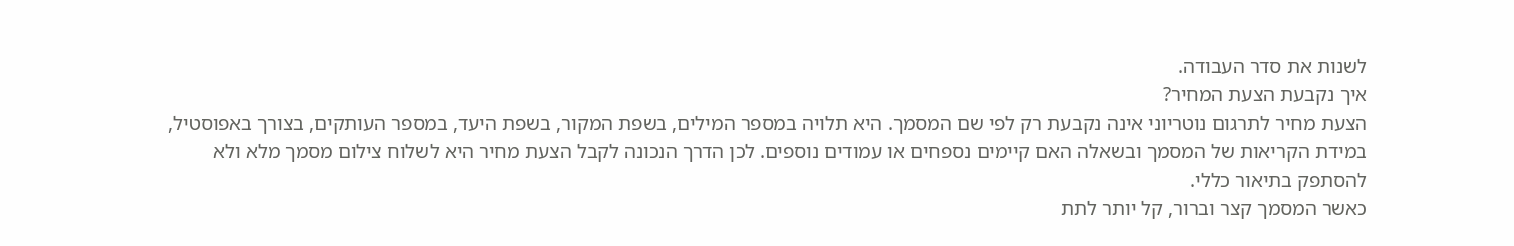לשנות את סדר העבודה.
איך נקבעת הצעת המחיר?
הצעת מחיר לתרגום נוטריוני אינה נקבעת רק לפי שם המסמך. היא תלויה במספר המילים, בשפת המקור, בשפת היעד, במספר העותקים, בצורך באפוסטיל, במידת הקריאות של המסמך ובשאלה האם קיימים נספחים או עמודים נוספים. לכן הדרך הנכונה לקבל הצעת מחיר היא לשלוח צילום מסמך מלא ולא להסתפק בתיאור כללי.
כאשר המסמך קצר וברור, קל יותר לתת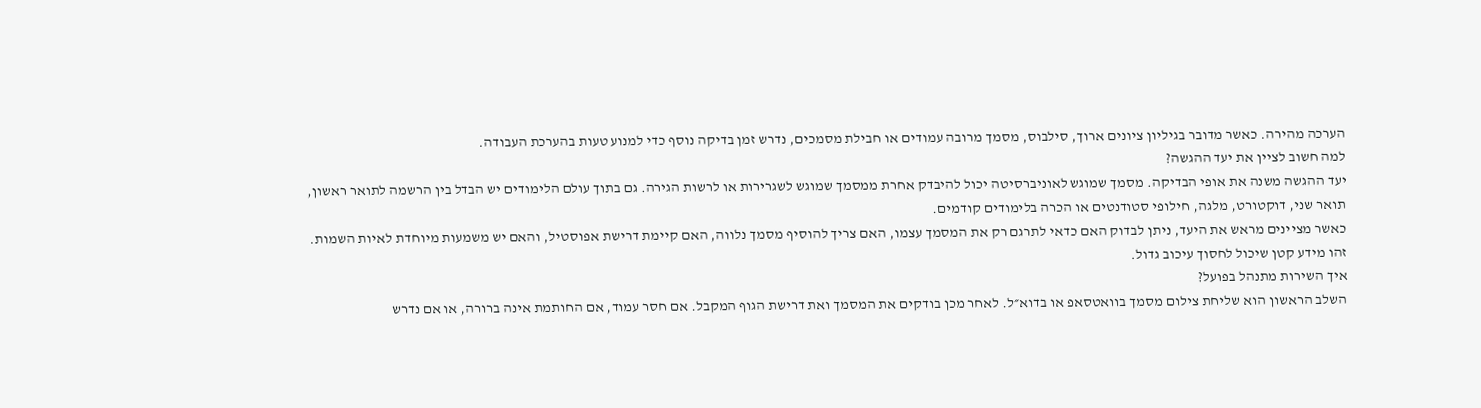הערכה מהירה. כאשר מדובר בגיליון ציונים ארוך, סילבוס, מסמך מרובה עמודים או חבילת מסמכים, נדרש זמן בדיקה נוסף כדי למנוע טעות בהערכת העבודה.
למה חשוב לציין את יעד ההגשה?
יעד ההגשה משנה את אופי הבדיקה. מסמך שמוגש לאוניברסיטה יכול להיבדק אחרת ממסמך שמוגש לשגרירות או לרשות הגירה. גם בתוך עולם הלימודים יש הבדל בין הרשמה לתואר ראשון, תואר שני, דוקטורט, מלגה, חילופי סטודנטים או הכרה בלימודים קודמים.
כאשר מציינים מראש את היעד, ניתן לבדוק האם כדאי לתרגם רק את המסמך עצמו, האם צריך להוסיף מסמך נלווה, האם קיימת דרישת אפוסטיל, והאם יש משמעות מיוחדת לאיות השמות. זהו מידע קטן שיכול לחסוך עיכוב גדול.
איך השירות מתנהל בפועל?
השלב הראשון הוא שליחת צילום מסמך בוואטסאפ או בדוא״ל. לאחר מכן בודקים את המסמך ואת דרישת הגוף המקבל. אם חסר עמוד, אם החותמת אינה ברורה, או אם נדרש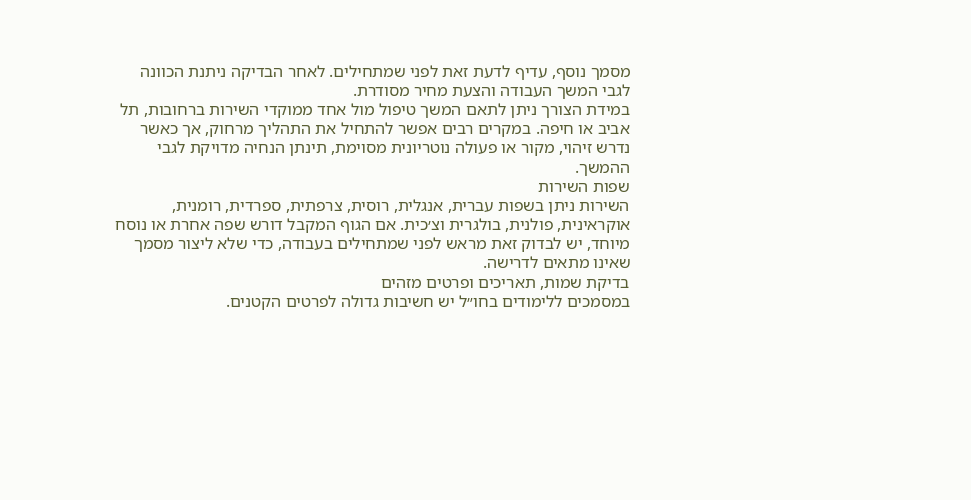מסמך נוסף, עדיף לדעת זאת לפני שמתחילים. לאחר הבדיקה ניתנת הכוונה לגבי המשך העבודה והצעת מחיר מסודרת.
במידת הצורך ניתן לתאם המשך טיפול מול אחד ממוקדי השירות ברחובות, תל אביב או חיפה. במקרים רבים אפשר להתחיל את התהליך מרחוק, אך כאשר נדרש זיהוי, מקור או פעולה נוטריונית מסוימת, תינתן הנחיה מדויקת לגבי ההמשך.
שפות השירות
השירות ניתן בשפות עברית, אנגלית, רוסית, צרפתית, ספרדית, רומנית, אוקראינית, פולנית, בולגרית וצ׳כית. אם הגוף המקבל דורש שפה אחרת או נוסח מיוחד, יש לבדוק זאת מראש לפני שמתחילים בעבודה, כדי שלא ליצור מסמך שאינו מתאים לדרישה.
בדיקת שמות, תאריכים ופרטים מזהים
במסמכים ללימודים בחו״ל יש חשיבות גדולה לפרטים הקטנים.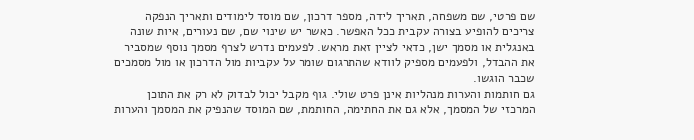שם פרטי, שם משפחה, תאריך לידה, מספר דרכון, שם מוסד לימודים ותאריך הנפקה צריכים להופיע בצורה עקבית ככל האפשר. כאשר יש שינוי שם, שם נעורים, איות שונה באנגלית או מסמך ישן, כדאי לציין זאת מראש. לפעמים נדרש לצרף מסמך נוסף שמסביר את ההבדל, ולפעמים מספיק לוודא שהתרגום שומר על עקביות מול הדרכון או מול מסמכים שכבר הוגשו.
גם חותמות והערות מנהליות אינן פרט שולי. גוף מקבל יכול לבדוק לא רק את התוכן המרכזי של המסמך, אלא גם את החתימה, החותמת, שם המוסד שהנפיק את המסמך והערות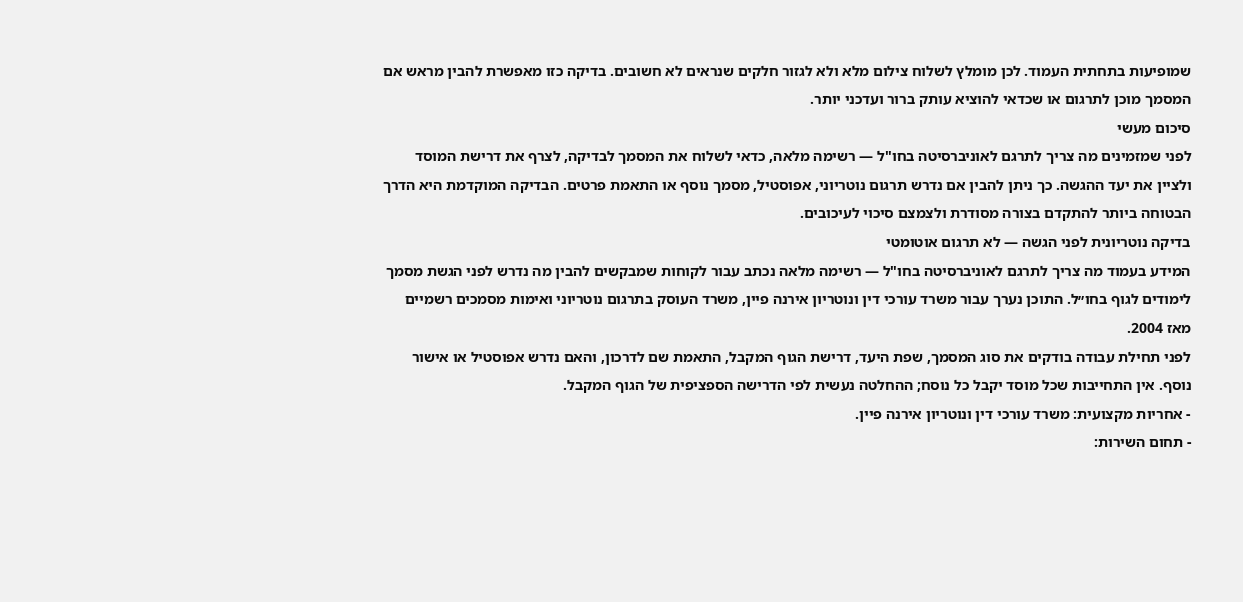שמופיעות בתחתית העמוד. לכן מומלץ לשלוח צילום מלא ולא לגזור חלקים שנראים לא חשובים. בדיקה כזו מאפשרת להבין מראש אם המסמך מוכן לתרגום או שכדאי להוציא עותק ברור ועדכני יותר.
סיכום מעשי
לפני שמזמינים מה צריך לתרגם לאוניברסיטה בחו"ל — רשימה מלאה, כדאי לשלוח את המסמך לבדיקה, לצרף את דרישת המוסד ולציין את יעד ההגשה. כך ניתן להבין אם נדרש תרגום נוטריוני, אפוסטיל, מסמך נוסף או התאמת פרטים. הבדיקה המוקדמת היא הדרך הבטוחה ביותר להתקדם בצורה מסודרת ולצמצם סיכוי לעיכובים.
בדיקה נוטריונית לפני הגשה — לא תרגום אוטומטי
המידע בעמוד מה צריך לתרגם לאוניברסיטה בחו"ל — רשימה מלאה נכתב עבור לקוחות שמבקשים להבין מה נדרש לפני הגשת מסמך לימודים לגוף בחו״ל. התוכן נערך עבור משרד עורכי דין ונוטריון אירנה פיין, משרד העוסק בתרגום נוטריוני ואימות מסמכים רשמיים מאז 2004.
לפני תחילת עבודה בודקים את סוג המסמך, שפת היעד, דרישת הגוף המקבל, התאמת שם לדרכון, והאם נדרש אפוסטיל או אישור נוסף. אין התחייבות שכל מוסד יקבל כל נוסח; ההחלטה נעשית לפי הדרישה הספציפית של הגוף המקבל.
- אחריות מקצועית: משרד עורכי דין ונוטריון אירנה פיין.
- תחום השירות: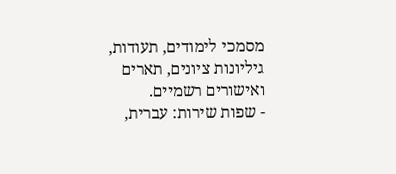מסמכי לימודים, תעודות, גיליונות ציונים, תארים ואישורים רשמיים.
- שפות שירות: עברית,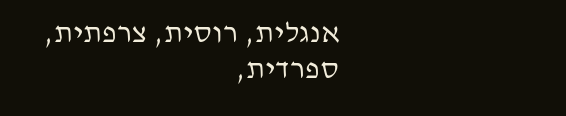אנגלית, רוסית, צרפתית, ספרדית,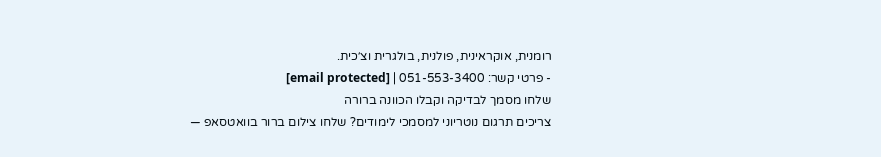רומנית, אוקראינית, פולנית, בולגרית וצ׳כית.
- פרטי קשר: 051-553-3400 | [email protected]
שלחו מסמך לבדיקה וקבלו הכוונה ברורה
צריכים תרגום נוטריוני למסמכי לימודים? שלחו צילום ברור בוואטסאפ —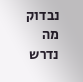נבדוק מה נדרש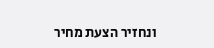ונחזיר הצעת מחיר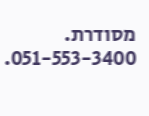מסודרת. 051-553-3400.